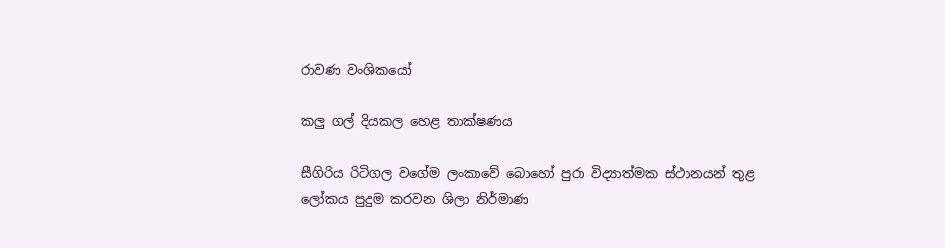රාවණ වංශිකයෝ

කලු ගල් දියකල හෙළ තාක්ෂණය

සීගිරිය රිටිගල වගේම ලංකාවේ බොහෝ පුරා විද්‍යාත්මක ස්ථානයන් තුළ ලෝකය පුදුම කරවන ශිලා නිර්මාණ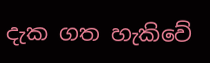දැක ගත හැකිවේ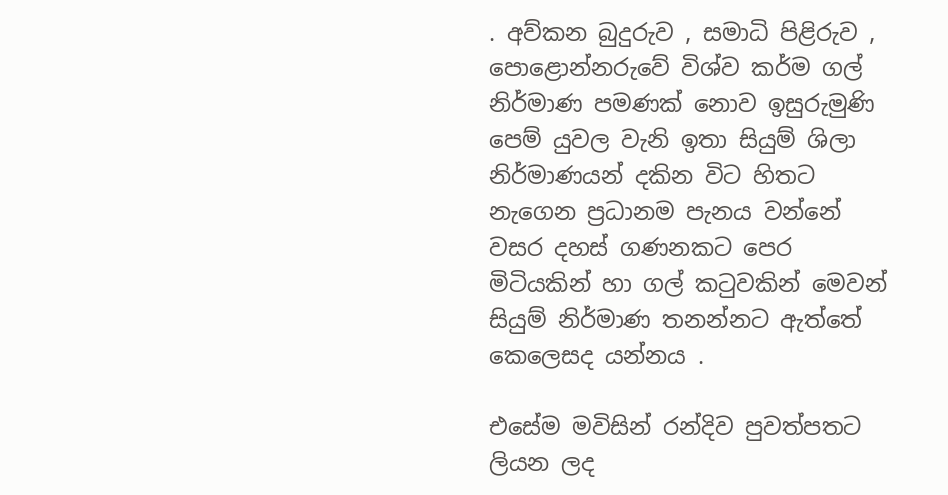. අව්කන බුදුරුව , සමාධි පිළිරුව , පොළොන්නරුවේ විශ්ව කර්ම ගල් නිර්මාණ පමණක් නොව ඉසුරුමුණි පෙම් යුවල වැනි ඉතා සියුම් ශිලා නිර්මාණයන් දකින විට හිතට නැගෙන ප්‍රධානම පැනය වන්නේ වසර දහස් ගණනකට පෙර මිටියකින් හා ගල් කටුවකින් මෙවන් සියුම් නිර්මාණ තනන්නට ඇත්තේ කෙලෙසද යන්නය .

එසේම මවිසින් රන්දිව පුවත්පතට ලියන ලද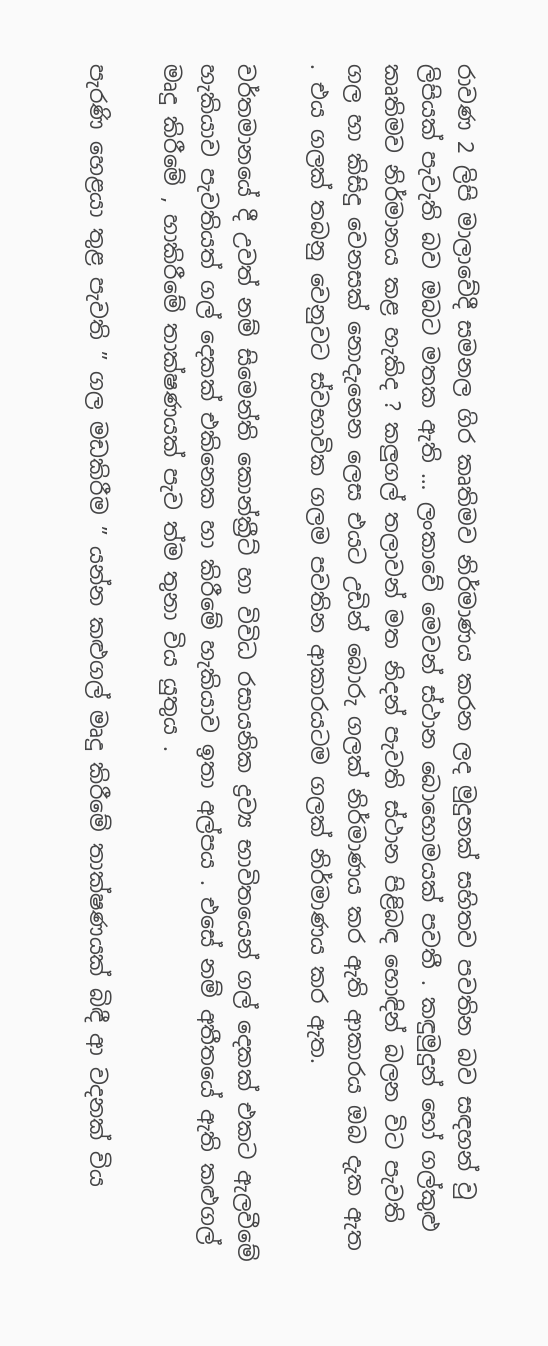රාවණ 2 ලිපි මාලාවේදී සමනල ගිර කෘතිමව නිර්මාණය කරන ලද මුදුනක් සහිතව පවතින බව සඳහන් වු ලිපියක් පැවැති බව ඔබට මතක ඇති … ලංකාවේ මෙවන් ස්ථාන බොහොමයක් පවතී . කඳුමුදුන් හෝ ගල්කුළු කෘතිමව නිර්මානය කළ හැකිද ? කලුගල් තලාවන් මත නිදන් පැවති ස්ථාන පිළිබඳ හොඳින් බලන විට පැවති ගල හා කිසිදු වෙනසක් නොදැනෙන ලෙස එයට උඩින් බොරු ගලක් නිර්මාණය කර ඇති ආකාරය ඔබ දැක ඇත . එය ගලක් තබනු වෙනුවට ස්වභාවික ගලම පවතින ආකාරයටම ගලක් නිර්මාණය කර ඇත.

වර්තමානයේ දී උවත් නම් සිමෙන්ති කොන්ක්‍රීට් හා විවිධ රසායනික ද්‍රව්‍ය භාවිතයෙන් ගල් දෙකක් එකට ඇලවීමේ හැකියාව පැවතියත් ගල් දෙකක් එකිනෙක හා කිරීමේ හැකියාව ඉතා අල්පය . එසේ නම් අතීතයේ ඇති කළුගල් මෘදු කිරීමේ , හාකිරීමේ තාක්ෂණයක් පැව ත්ම තුනා විය යුතුය .

පැරණි හෙළයා තුළ පැවති ” ගල මඩකිරීම ” යන්න කළුගල් මෘදු කිරීමේ තාක්ෂණයක් බිඳී ආ වදනක් විය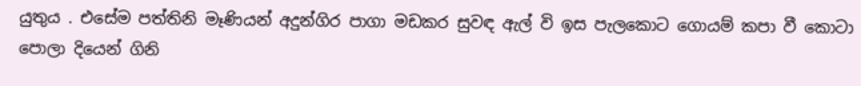යුතුය . එසේම පත්තිනි මෑණියන් අදුන්ගිර පාගා මඩකර සුවඳ ඇල් වි ඉස පැලකොට ගොයම් කපා වී කොටා පොලා දියෙන් ගිනි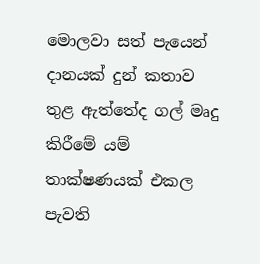මොලවා සත් පැයෙන් දානයක් දුන් කතාව තුළ ඇත්තේද ගල් මෘදු කිරීමේ යම් තාක්ෂණයක් එකල පැවති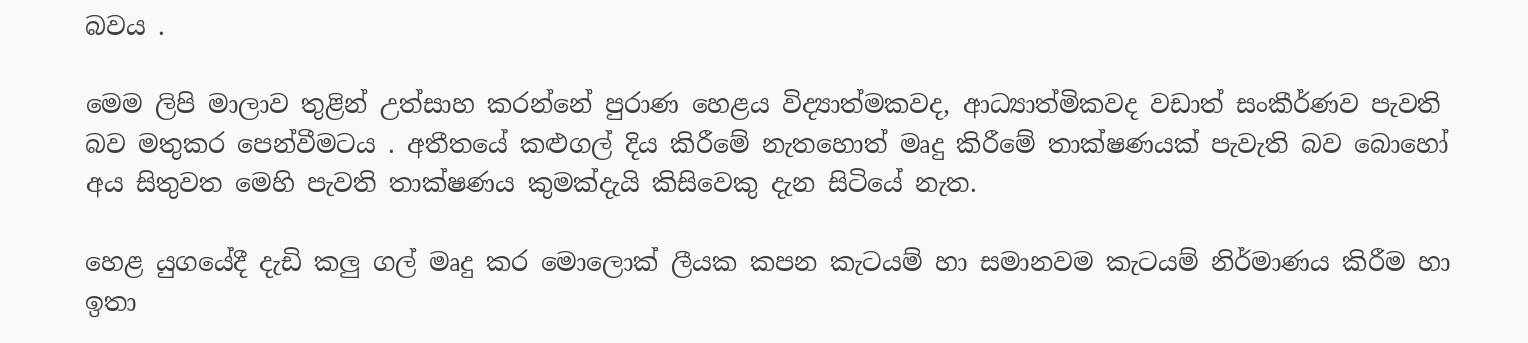බවය .

මෙම ලිපි මාලාව තුළින් උත්සාහ කරන්නේ පුරාණ හෙළය විද්‍යාත්මකවද, ආධ්‍යාත්මිකවද වඩාත් සංකීර්ණව පැවති බව මතුකර පෙන්වීමටය . අතීතයේ කළුගල් දිය කිරීමේ නැතහොත් මෘදු කිරීමේ තාක්ෂණයක් පැවැති බව බොහෝ අය සිතුවත මෙහි පැවති තාක්ෂණය කුමක්දැයි කිසිවෙකු දැන සිටියේ නැත.

හෙළ යුගයේදී දැඩි කලු ගල් මෘදු කර මොලොක් ලීයක කපන කැටයම් හා සමානවම කැටයම් නිර්මාණය කිරීම හා ඉතා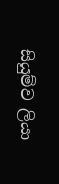සියුම්ව ලියා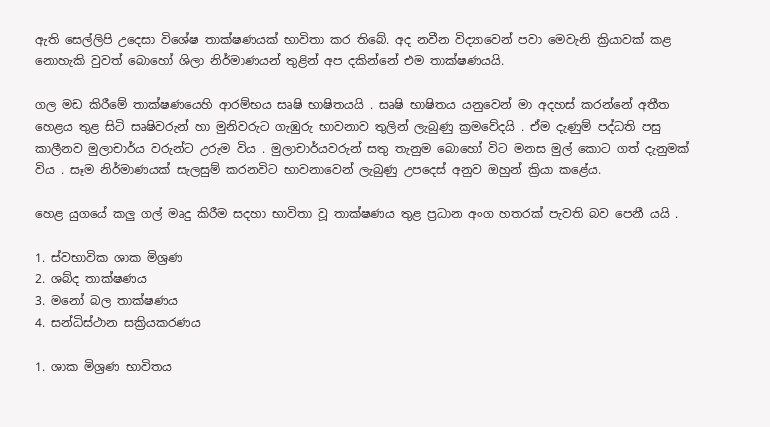ඇති සෙල්ලිපි උදෙසා විශේෂ තාක්ෂණයක් භාවිතා කර තිබේ. අද නවීන විද්‍යාවෙන් පවා මෙවැනි ක්‍රියාවක් කළ නොහැකි වුවත් බොහෝ ශිලා නිර්මාණයන් තුළින් අප දකින්නේ එම තාක්ෂණයයි.

ගල මඩ කිරීමේ තාක්ෂණයෙහි ආරම්භය සෘෂි භාෂිතයයි . සෘෂි භාෂිතය යනුවෙන් මා අදහස් කරන්නේ අතීත හෙළය තුළ සිටි සෘෂිවරුන් හා මුනිවරුට ගැඹුරු භාවනාව තුලින් ලැබුණු ක්‍රමවේදයි . ඒම දැණුම් පද්ධති පසු කාලීනව මුලාචාර්ය වරුන්ට උරුම විය . මුලාචාර්යවරුන් සතු තැනුම බොහෝ විට මනස මුල් කොට ගත් දැනුමක් විය . සෑම නිර්මාණයක් සැලසුම් කරනවිට භාවනාවෙන් ලැබුණු උපදෙස් අනුව ඔහුන් ක්‍රියා කළේය.

හෙළ යුගයේ කලු ගල් මෘදු කිරීම සදහා භාවිතා වූ තාක්ෂණය තුළ ප්‍රධාන අංග හතරක් පැවති බව පෙනී යයි .

1. ස්වභාවික ශාක මිශ්‍රණ
2. ශබ්ද තාක්ෂණය
3. මනෝ බල තාක්ෂණය
4. සන්ධිස්ථාන සක්‍රියකරණය

1. ශාක මිශ්‍රණ භාවිතය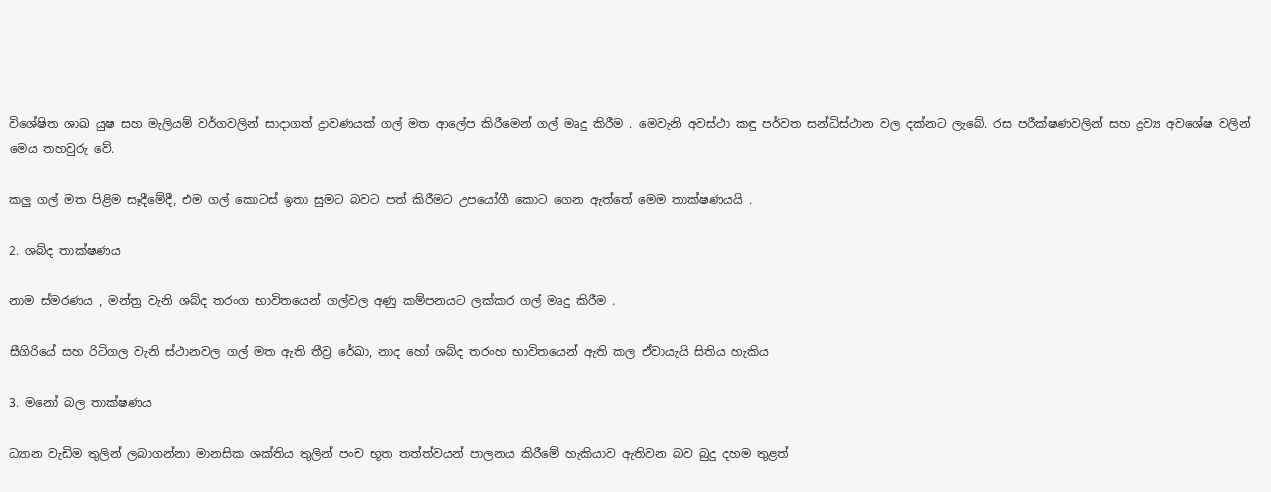විශේෂිත ශාඛ යුෂ සහ මැලියම් වර්ගවලින් සාදාගත් ද්‍රාවණයක් ගල් මත ආලේප කිරීමෙන් ගල් මෘදු කිරීම . මෙවැනි අවස්ථා කඳු පර්වත සන්ධිස්ථාන වල දක්නට ලැබේ. රස පරීක්ෂණවලින් සහ ද්‍රව්‍ය අවශේෂ වලින් මෙය තහවුරු වේ.

කලු ගල් මත පිළිම සෑදීමේදී, එම ගල් කොටස් ඉතා සුමට බවට පත් කිරීමට උපයෝගී කොට ගෙන ඇත්තේ මෙම තාක්ෂණයයි .

2. ශබ්ද තාක්ෂණය

නාම ස්මරණය , මන්ත්‍ර වැනි ශබ්ද තරංග භාවිතයෙන් ගල්වල අණු කම්පනයට ලක්කර ගල් මෘදු කිරීම .

සීගිරියේ සහ රිටිගල වැනි ස්ථානවල ගල් මත ඇති තීව්‍ර රේඛා, නාද හෝ ශබ්ද තරංහ භාවිතයෙන් ඇති කල ඒවායැයි සිතිය හැකිය

3. මනෝ බල තාක්ෂණය

ධ්‍යාන වැඩිම තුලින් ලබාගන්නා මානසික ශක්තිය තුලින් පංච භූත තත්ත්වයන් පාලනය කිරීමේ හැකියාව ඇතිවන බව බුදු දහම තුළත්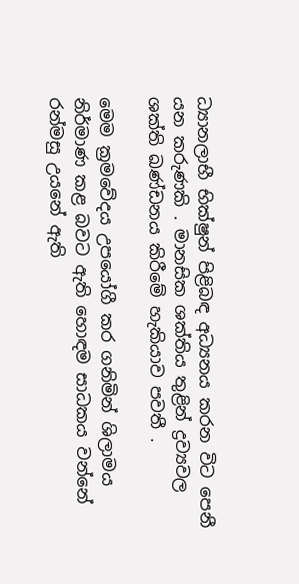ධ්‍යානලාභී භික්ෂුන් පිළිබඳ අධ්‍යනය කරන විට පෙනී යන කරුණකි . මානසික ශක්තිය තුළින් ද්‍රව්‍යවල ශක්ති ඛණ්ඩනය කිරීමේ හැකියාව පවතී .

මෙම ක්‍රමවේදය උපයෝගී කර ගනිමින් ශිලාමය නිර්මාණ කළ බවට ඇති හොඳම සාධකය වන්නේ රන්මසු උයනේ ඇති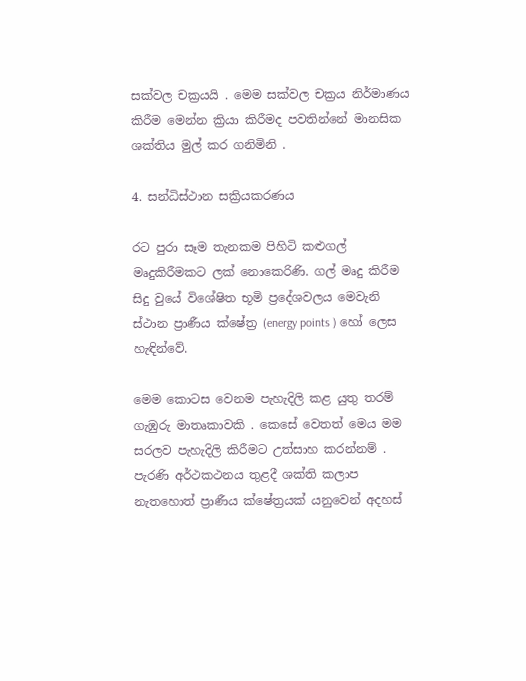සක්වල චක්‍රයයි . මෙම සක්වල චක්‍රය නිර්මාණය කිරීම මෙන්න ක්‍රියා කිරීමද පවතින්නේ මානසික ශක්තිය මුල් කර ගනිමිනි .

4. සන්ධිස්ථාන සක්‍රියකරණය

රට පුරා සෑම තැනකම පිහිටි කළුගල් මෘදුකිරීමකට ලක් නොකෙරිණි. ගල් මෘදු කිරීම සිදු වුයේ විශේෂිත භූමි ප්‍රදේශවලය මෙවැනි ස්ථාන ප්‍රාණීය ක්ෂේත්‍ර (energy points ) හෝ ලෙස හැඳින්වේ.

මෙම කොටස වෙනම පැහැදිලි කළ යුතු තරම් ගැඹුරු මාතෘකාවකි . කෙසේ වෙතත් මෙය මම සරලව පැහැදිලි කිරීමට උත්සාහ කරන්නම් . පැරණි අර්ථකථනය තුළදී ශක්ති කලාප නැතහොත් ප්‍රාණීය ක්ෂේත්‍රයක් යනුවෙන් අදහස්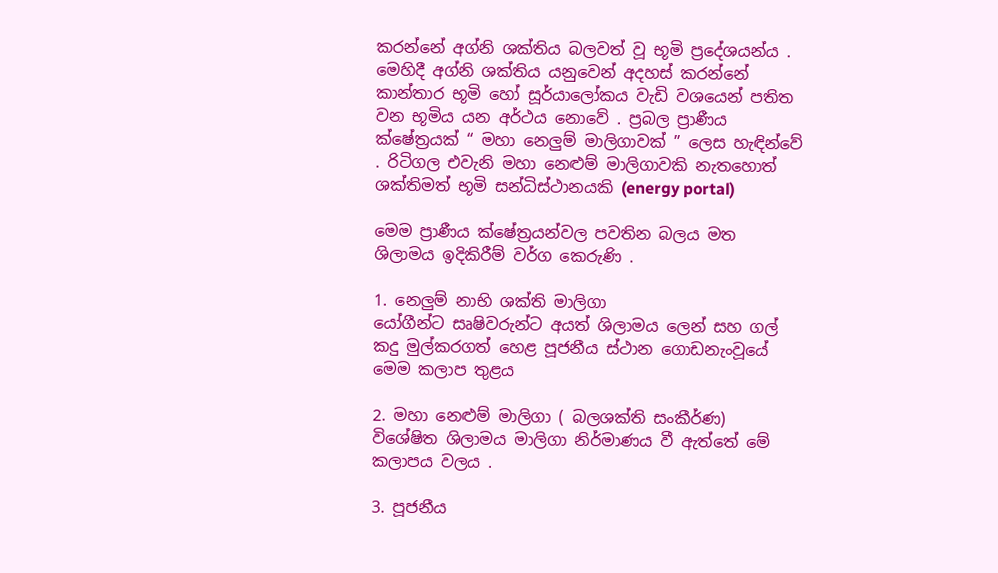කරන්නේ අග්නි ශක්තිය බලවත් වූ භූමි ප්‍රදේශයන්ය . මෙහිදී අග්නි ශක්තිය යනුවෙන් අදහස් කරන්නේ කාන්තාර භූමි හෝ සූර්යාලෝකය වැඩි වශයෙන් පතිත වන භූමිය යන අර්ථය නොවේ . ප්‍රබල ප්‍රාණීය ක්ෂේත්‍රයක් “ මහා නෙලුම් මාලිගාවක් ” ලෙස හැඳින්වේ . රිටිගල එවැනි මහා නෙළුම් මාලිගාවකි නැතහොත් ශක්තිමත් භූමි සන්ධිස්ථානයකි (energy portal)

මෙම ප්‍රාණීය ක්ෂේත්‍රයන්වල පවතින බලය මත ශිලාමය ඉදිකිරීම් වර්ග කෙරුණි .

1. නෙලුම් නාභි ශක්ති මාලිගා
යෝගීන්ට සෘෂිවරුන්ට අයත් ශිලාමය ලෙන් සහ ගල් කදු මුල්කරගත් හෙළ පූජනීය ස්ථාන ගොඩනැංවූයේ මෙම කලාප තුළය

2. මහා නෙළුම් මාලිගා ( බලශක්ති සංකීර්ණ)
විශේෂිත ශිලාමය මාලිගා නිර්මාණය වී ඇත්තේ මේ කලාපය වලය .

3. පූජනීය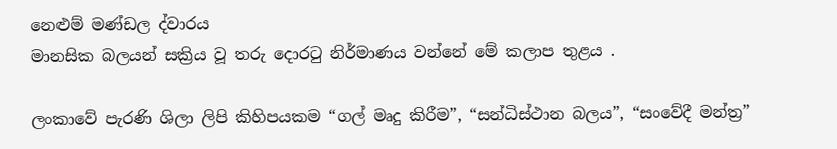නෙළුම් මණ්ඩල ද්වාරය
මානසික බලයන් සක්‍රිය වූ තරු දොරටු නිර්මාණය වන්නේ මේ කලාප තුළය .

ලංකාවේ පැරණි ශිලා ලිපි කිහිපයකම “ගල් මෘදු කිරීම”, “සන්ධිස්ථාන බලය”, “සංවේදී මන්ත්‍ර”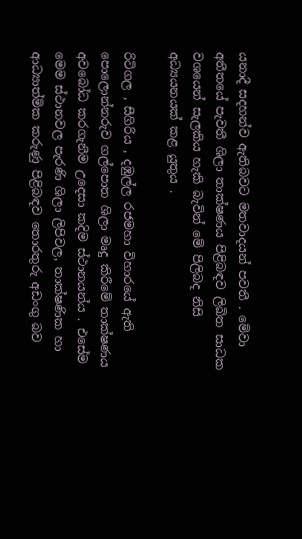යනාදී සදහන්ව ඇතිබවට මතවාදයන් පවතී . මේවා අතීතයේ පැවතී ශිලා තාක්ෂණය පිළිබඳව ලිඛිත සාධක වශයෙන් සැලකිය හැකි බැවින් මේ පිලිබද නිසි අධ්‍යයනයක් කළ යුතුය .

රිටිගල , සීගිරිය , දඹුල්ල රජමහා විහාරයේ ඇති පොලොන්නරුව ගල්පොත ශිලා මෘදු කිරීමේ තාක්ෂණය අවබෝධ කරගැනීම උදෙසා කදිම ස්ථානයන්ය . එසේම මෙම ස්ථානවල පැරණි ශිලා ලිපිවල, තාක්ෂණික හා ආධ්‍යාත්මික කරුණු පිළිබඳව තොරතුරු අඩංගු බව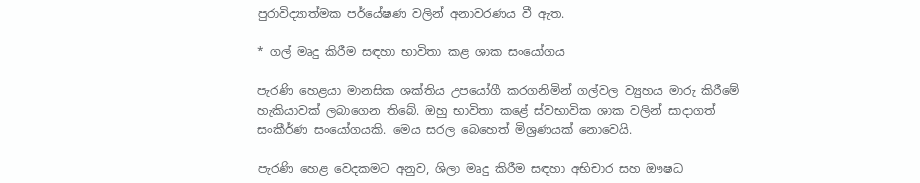පුරාවිද්‍යාත්මක පර්යේෂණ වලින් අනාවරණය වී ඇත.

* ගල් මෘදු කිරීම සඳහා භාවිතා කළ ශාක සංයෝගය

පැරණි හෙළයා මානසික ශක්තිය උපයෝගී කරගනිමින් ගල්වල ව්‍යුහය මාරු කිරීමේ හැකියාවක් ලබාගෙන තිබේ. ඔහු භාවිතා කළේ ස්වභාවික ශාක වලින් සාදාගත් සංකීර්ණ සංයෝගයකි. මෙය සරල බෙහෙත් මිශ්‍රණයක් නොවෙයි.

පැරණි හෙළ වෙදකමට අනුව, ශිලා මෘදු කිරීම සඳහා අභිචාර සහ ඖෂධ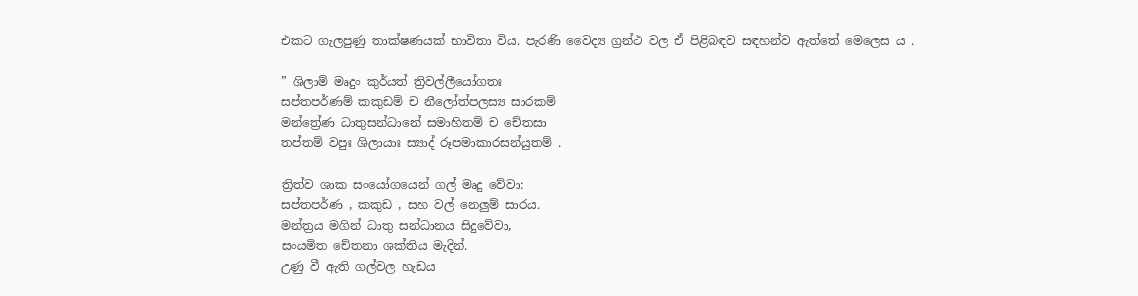එකට ගැලපුණු තාක්ෂණයක් භාවිතා විය. පැරණි වෛද්‍ය ග්‍රන්ථ වල ඒ පිළිබඳව සඳහන්ව ඇත්තේ මෙලෙස ය .

” ශිලාම් මෘදුං කුර්යත් ත්‍රිවල්ලීයෝගතඃ
සප්තපර්ණම් කකුඩම් ච නීලෝත්පලස්‍ය සාරකම්
මන්ත්‍රේණ ධාතුසන්ධානේ සමාහිතම් ච චේතසා
තප්තම් වපුඃ ශිලායාඃ ස්‍යාද් රූපමාකාරසන්යුතම් .

ත්‍රිත්ව ශාක සංයෝගයෙන් ගල් මෘදු වේවා:
සප්තපර්ණ , කකුඩ , සහ වල් නෙලුම් සාරය.
මන්ත්‍රය මගින් ධාතු සන්ධානය සිදුවේවා,
සංයමිත චේතනා ශක්තිය මැදින්.
උණු වී ඇති ගල්වල හැඩය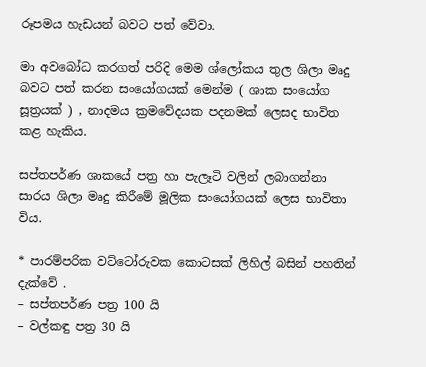රූපමය හැඩයන් බවට පත් වේවා.

මා අවබෝධ කරගත් පරිදි මෙම ශ්ලෝකය තුල ශිලා මෘදු බවට පත් කරන සංයෝගයක් මෙන්ම ( ශාක සංයෝග සූත්‍රයක් ) , නාදමය ක්‍රමවේදයක පදනමක් ලෙසද භාවිත කළ හැකිය.

සප්තපර්ණ ශාකයේ පත්‍ර හා පැලෑටි වලින් ලබාගන්නා සාරය ශිලා මෘදු කිරීමේ මූලික සංයෝගයක් ලෙස භාවිතා විය.

* පාරම්පරික වට්ටෝරුවක කොටසක් ලිහිල් බසින් පහතින් දැක්වේ .
– සප්තපර්ණ පත්‍ර 100 යි
– වල්කඳු පත්‍ර 30 යි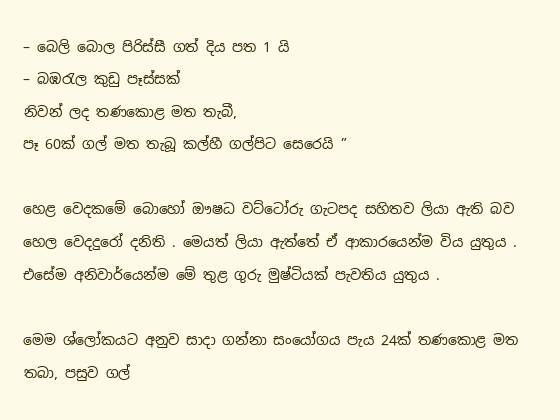– බෙලි බොල පිරිස්සී ගත් දිය පත 1 යි
– බඹරැල කුඩු පෑස්සක්
නිවන් ලද තණකොළ මත තැබී,
පෑ 60ක් ගල් මත තැබූ කල්හී ගල්පිට සෙරෙයි ”

හෙළ වෙදකමේ බොහෝ ඖෂධ වට්ටෝරු ගැටපද සහිතව ලියා ඇති බව හෙල වෙදදුරෝ දනිති . මෙයත් ලියා ඇත්තේ ඒ ආකාරයෙන්ම විය යුතුය . එසේම අනිවාර්යෙන්ම මේ තුළ ගුරු මුෂ්ටියක් පැවතිය යුතුය .

මෙම ශ්ලෝකයට අනුව සාදා ගන්නා සංයෝගය පැය 24ක් තණකොළ මත තබා, පසුව ගල්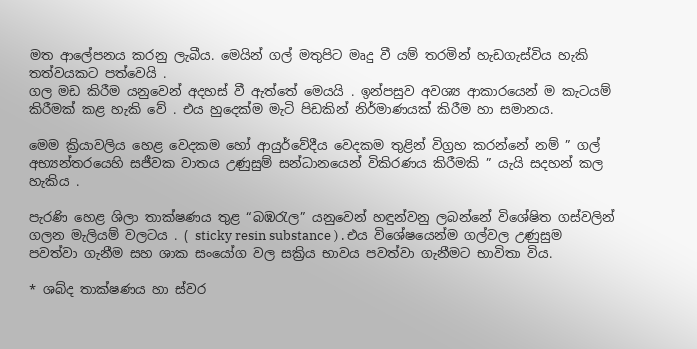මත ආලේපනය කරනු ලැබීය. මෙයින් ගල් මතුපිට මෘදු වී යම් තරමින් හැඩගැස්විය හැකි තත්වයකට පත්වෙයි .
ගල මඩ කිරීම යනුවෙන් අදහස් වී ඇත්තේ මෙයයි . ඉන්පසුව අවශ්‍ය ආකාරයෙන් ම කැටයම් කිරීමක් කළ හැකි වේ . එය හුදෙක්ම මැටි පිඩකින් නිර්මාණයක් කිරීම හා සමානය.

මෙම ක්‍රියාවලිය හෙළ වෙදකම හෝ ආයුර්වේදීය වෙදකම තුළින් විග්‍රහ කරන්නේ නම් ” ගල් අභ්‍යන්තරයෙහි සජීවක වාතය උණුසුම් සන්ධානයෙන් විකිරණය කිරීමකි ” යැයි සදහන් කල හැකිය .

පැරණි හෙළ ශිලා තාක්ෂණය තුළ “බඹරැල” යනුවෙන් හඳුන්වනු ලබන්නේ විශේෂිත ගස්වලින් ගලන මැලියම් වලටය . ( sticky resin substance ) . එය විශේෂයෙන්ම ගල්වල උණුසුම පවත්වා ගැනීම සහ ශාක සංයෝග වල සක්‍රිය භාවය පවත්වා ගැනීමට භාවිතා විය.

* ශබ්ද තාක්ෂණය හා ස්වර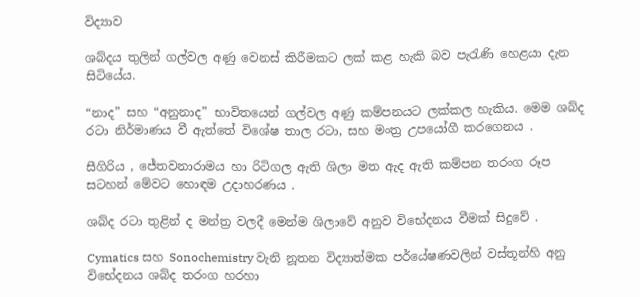විද්‍යාව

ශබ්දය තුලින් ගල්වල අණු වෙනස් කිරීමකට ලක් කළ හැකි බව පැරැණි හෙළයා දැන සිටියේය.

“නාද” සහ “අනුනාද” භාවිතයෙන් ගල්වල අණු කම්පනයට ලක්කල හැකිය. මෙම ශබ්ද රටා නිර්මාණය වී ඇත්තේ විශේෂ තාල රටා, සහ මංත්‍ර උපයෝගී කරගෙනය .

සීගිරිය , ජේතවනාරාමය හා රිටිගල ඇති ශිලා මත ඇද ඇති කම්පන තරංග රූප සටහන් මේවට හොඳම උදාහරණය .

ශබ්ද රටා තුළින් ද මන්ත්‍ර වලදී මෙන්ම ශිලාවේ අනුව විභේදනය වීමක් සිදුවේ .

Cymatics සහ Sonochemistry වැනි නූතන විද්‍යාත්මක පර්යේෂණවලින් වස්තූන්හි අනු විභේදනය ශබ්ද තරංග හරහා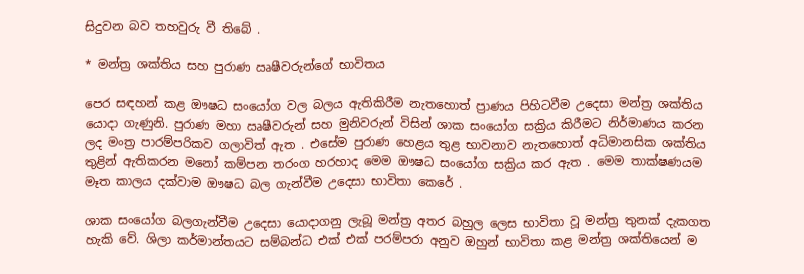සිදුවන බව තහවුරු වී තිබේ .

* මන්ත්‍ර ශක්තිය සහ පුරාණ ඍෂීවරුන්ගේ භාවිතය

පෙර සඳහන් කළ ඖෂධ සංයෝග වල බලය ඇතිකිරීම නැතහොත් ප්‍රාණය පිහිටවීම උදෙසා මන්ත්‍ර ශක්තිය යොදා ගැණුනි. පුරාණ මහා ඍෂීවරුන් සහ මුනිවරුන් විසින් ශාක සංයෝග සක්‍රිය කිරීමට නිර්මාණය කරන ලද මංත්‍ර පාරම්පරිකව ගලාවිත් ඇත . එසේම පුරාණ හෙළය තුළ භාවනාව නැතහොත් අධිමානසික ශක්තිය තුළින් ඇතිකරන මනෝ කම්පන තරංග හරහාද මෙම ඖෂධ සංයෝග සක්‍රිය කර ඇත . මෙම තාක්ෂණයම මෑත කාලය දක්වාම ඖෂධ බල ගැන්වීම උදෙසා භාවිතා කෙරේ .

ශාක සංයෝග බලගැන්වීම උදෙසා යොදාගනු ලැබූ මන්ත්‍ර අතර බහුල ලෙස භාවිතා වූ මන්ත්‍ර තුනක් දැකගත හැකි වේ. ශිලා කර්මාන්තයට සම්බන්ධ එක් එක් පරම්පරා අනුව ඔහුන් භාවිතා කළ මන්ත්‍ර ශක්තියෙන් ම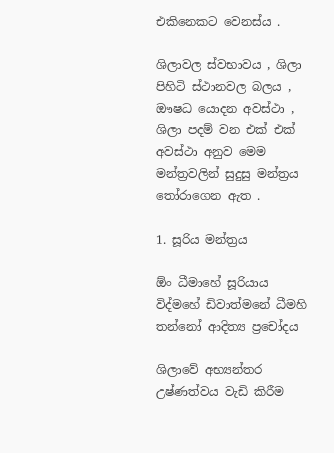එකිනෙකට වෙනස්ය .

ශිලාවල ස්වභාවය , ශිලා පිහිටි ස්ථානවල බලය , ඖෂධ යොදන අවස්ථා , ශිලා පදම් වන එක් එක් අවස්ථා අනුව මෙම මන්ත්‍රවලින් සුදුසු මන්ත්‍රය තෝරාගෙන ඇත .

1. සූරිය මන්ත්‍රය

ඕං ධීමාහේ සූරියාය විද්මහේ ඩිවාත්මනේ ධීමහි තන්නෝ ආදිත්‍ය ප්‍රචෝදය

ශිලාවේ අභ්‍යන්තර උෂ්ණත්වය වැඩි කිරීම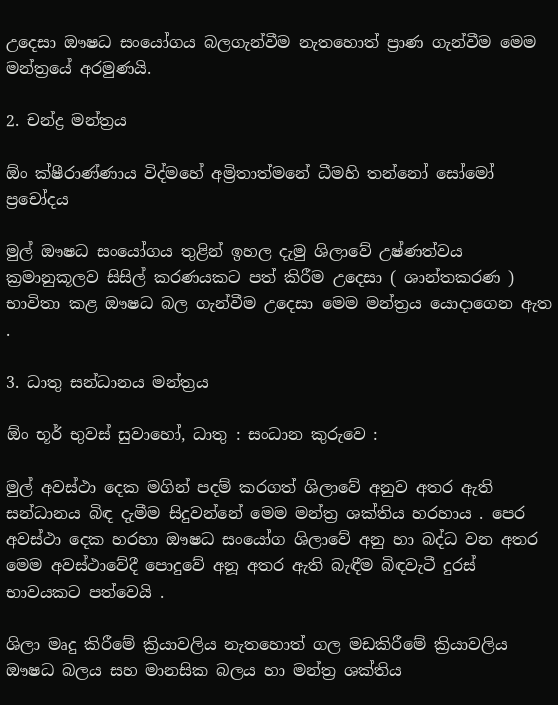උදෙසා ඖෂධ සංයෝගය බලගැන්වීම නැතහොත් ප්‍රාණ ගැන්වීම මෙම මන්ත්‍රයේ අරමුණයි.

2. චන්ද්‍ර මන්ත්‍රය

ඕං ක්ෂීරාණ්ණාය විද්මහේ අම්‍රිතාත්මනේ ධීමහි තන්නෝ සෝමෝ ප්‍රචෝදය

මුල් ඖෂධ සංයෝගය තුළින් ඉහල දැමු ශිලාවේ උෂ්ණත්වය ක්‍රමානුකූලව සිසිල් කරණයකට පත් කිරීම උදෙසා ( ශාන්තකරණ ) භාවිතා කළ ඖෂධ බල ගැන්වීම උදෙසා මෙම මන්ත්‍රය යොදාගෙන ඇත .

3. ධාතු සන්ධානය මන්ත්‍රය

ඕං භූර් භුවස් සුවාහෝ, ධාතු : සංධාන කුරුවෙ :

මුල් අවස්ථා දෙක මගින් පදම් කරගත් ශිලාවේ අනුව අතර ඇති සන්ධානය බිඳ දැමීම සිදුවන්නේ මෙම මන්ත්‍ර ශක්තිය හරහාය . පෙර අවස්ථා දෙක හරහා ඖෂධ සංයෝග ශිලාවේ අනු හා බද්ධ වන අතර මෙම අවස්ථාවේදී පොදුවේ අනූ අතර ඇති බැඳීම බිඳවැටී දුරස් භාවයකට පත්වෙයි .

ශිලා මෘදු කිරීමේ ක්‍රියාවලිය නැතහොත් ගල මඩකිරීමේ ක්‍රියාවලිය ඖෂධ බලය සහ මානසික බලය හා මන්ත්‍ර ශක්තිය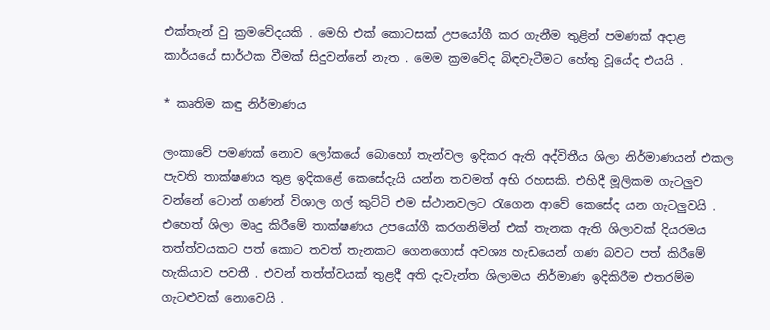එක්තැන් වු ක්‍රමවේදයකි . මෙහි එක් කොටසක් උපයෝගී කර ගැනීම තුළින් පමණක් අදාළ කාර්යයේ සාර්ථක වීමක් සිදුවන්නේ නැත . මෙම ක්‍රමවේද බිඳවැටීමට හේතු වූයේද එයයි .

* කෘතිම කඳු නිර්මාණය

ලංකාවේ පමණක් නොව ලෝකයේ බොහෝ තැන්වල ඉදිකර ඇති අද්විතීය ශිලා නිර්මාණයන් එකල පැවති තාක්ෂණය තුළ ඉදිකළේ කෙසේදැයි යන්න තවමත් අභි රහසකි. එහිදී මූලිකම ගැටලුව වන්නේ ටොන් ගණන් විශාල ගල් කුට්ටි එම ස්ථානවලට රැගෙන ආවේ කෙසේද යන ගැටලුවයි . එහෙත් ශිලා මෘදු කිරීමේ තාක්ෂණය උපයෝගී කරගනිමින් එක් තැනක ඇති ශිලාවක් දියරමය තත්ත්වයකට පත් කොට තවත් තැනකට ගෙනගොස් අවශ්‍ය හැඩයෙන් ගණ බවට පත් කිරීමේ හැකියාව පවතී . එවන් තත්ත්වයක් තුළදී අති දැවැන්ත ශිලාමය නිර්මාණ ඉදිකිරීම එතරම්ම ගැටළුවක් නොවෙයි .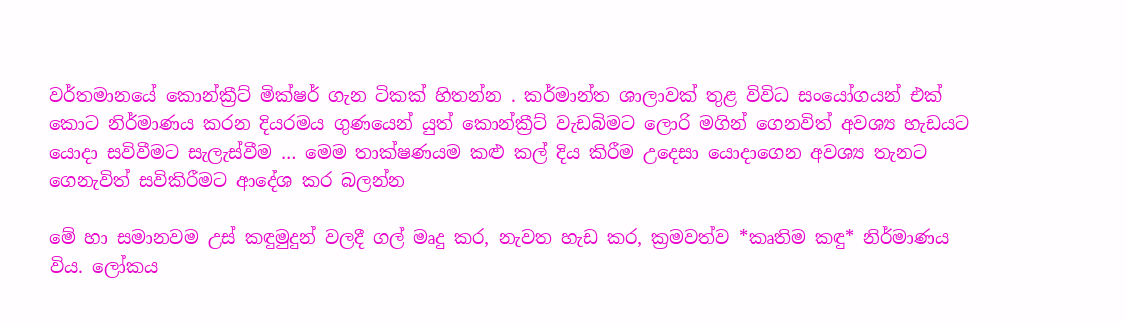වර්තමානයේ කොන්ක්‍රීට් මික්ෂර් ගැන ටිකක් හිතන්න . කර්මාන්ත ශාලාවක් තුළ විවිධ සංයෝගයන් එක් කොට නිර්මාණය කරන දියරමය ගුණයෙන් යුත් කොන්ක්‍රීට් වැඩබිමට ලොරි මගින් ගෙනවිත් අවශ්‍ය හැඩයට යොදා සවිවීමට සැලැස්වීම … මෙම තාක්ෂණයම කළු කල් දිය කිරීම උදෙසා යොදාගෙන අවශ්‍ය තැනට ගෙනැවිත් සවිකිරීමට ආදේශ කර බලන්න

මේ හා සමානවම උස් කඳුමුදුන් වලදී ගල් මෘදු කර, නැවත හැඩ කර, ක්‍රමවත්ව *කෘතිම කඳු* නිර්මාණය විය. ලෝකය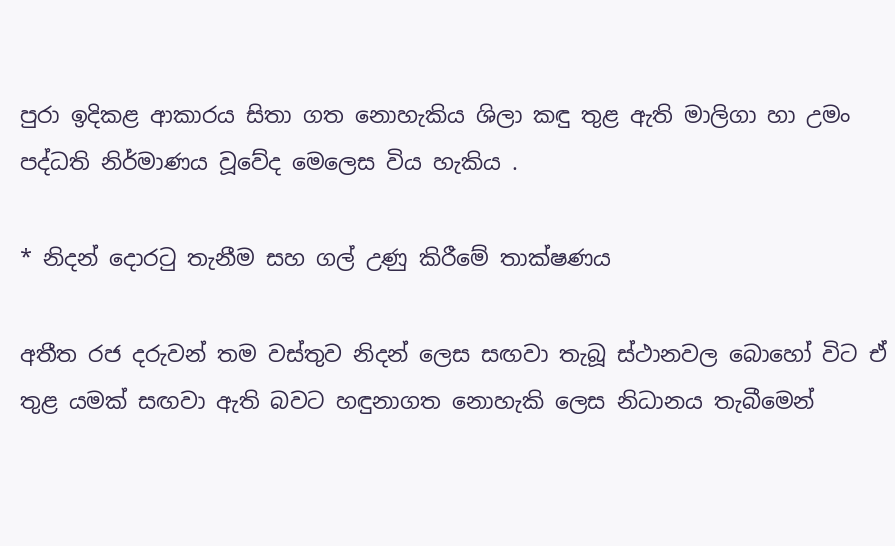පුරා ඉදිකළ ආකාරය සිතා ගත නොහැකිය ශිලා කඳු තුළ ඇති මාලිගා හා උමං පද්ධති නිර්මාණය වූවේද මෙලෙස විය හැකිය .

* නිදන් දොරටු තැනීම සහ ගල් උණු කිරීමේ තාක්ෂණය

අතීත රජ දරුවන් තම වස්තුව නිදන් ලෙස සඟවා තැබූ ස්ථානවල බොහෝ විට ඒ තුළ යමක් සඟවා ඇති බවට හඳුනාගත නොහැකි ලෙස නිධානය තැබීමෙන්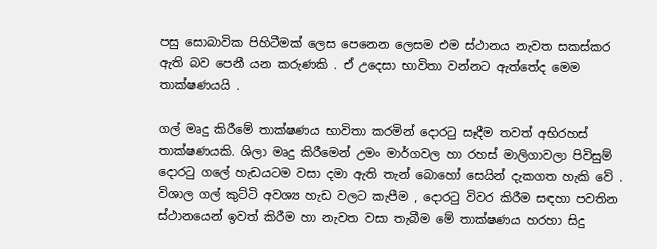පසු සොබාවික පිහිටීමක් ලෙස පෙනෙන ලෙසම එම ස්ථානය නැවත සකස්කර ඇති බව පෙනී යන කරුණකි . ඒ උදෙසා භාවිතා වන්නට ඇත්තේද මෙම තාක්ෂණයයි .

ගල් මෘදු කිරීමේ තාක්ෂණය භාවිතා කරමින් දොරටු සෑදීම තවත් අභිරහස් තාක්ෂණයකි. ශිලා මෘදු කිරීමෙන් උමං මාර්ගවල හා රහස් මාලිගාවලා පිවිසුම් දොරටු ගලේ හැඩයටම වසා දමා ඇති තැන් බොහෝ සෙයින් දැකගත හැකි වේ . විශාල ගල් කුට්ටි අවශ්‍ය හැඩ වලට කැපීම , දොරටු විවර කිරීම සඳහා පවතින ස්ථානයෙන් ඉවත් කිරීම හා නැවත වසා තැබීම මේ තාක්ෂණය හරහා සිදු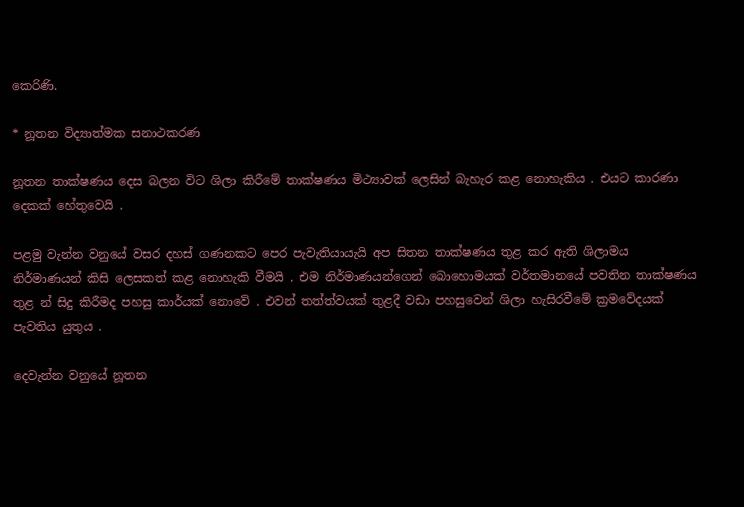කෙරිණි.

* නූතන විද්‍යාත්මක සනාථකරණ

නූතන තාක්ෂණය දෙස බලන විට ශිලා කිරීමේ තාක්ෂණය මිථ්‍යාවක් ලෙසින් බැහැර කළ නොහැකිය . එයට කාරණා දෙකක් හේතුවෙයි .

පළමු වැන්න වනුයේ වසර දහස් ගණනකට පෙර පැවැතියායැයි අප සිතන තාක්ෂණය තුළ කර ඇති ශිලාමය නිර්මාණයන් කිසි ලෙසකත් කළ නොහැකි වීමයි . එම නිර්මාණයන්ගෙන් බොහොමයක් වර්තමානයේ පවතින තාක්ෂණය තුළ න් සිදු කිරීමද පහසු කාර්යක් නොවේ . එවන් තත්ත්වයක් තුළදී වඩා පහසුවෙන් ශිලා හැසිරවීමේ ක්‍රමවේදයක් පැවතිය යුතුය .

දෙවැන්න වනුයේ නූතන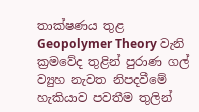තාක්ෂණය තුළ
Geopolymer Theory වැනි ක්‍රමවේද තුළින් පුරාණ ගල් ව්‍යුහ නැවත නිපදවීමේ හැකියාව පවතීම තුලින්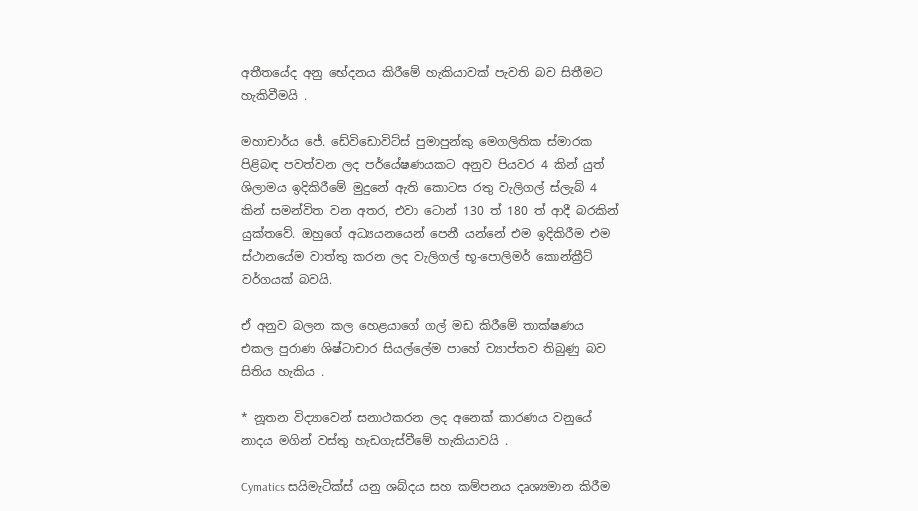අතීතයේද අනු භේදනය කිරීමේ හැකියාවක් පැවති බව සිතීමට හැකිවීමයි .

මහාචාර්ය ජේ. ඩේවිඩොවිට්ස් පුමාපුන්කු මෙගලිතික ස්මාරක පිළිබඳ පවත්වන ලද පර්යේෂණයකට අනුව පියවර 4 කින් යුත් ශිලාමය ඉදිකිරීමේ මුදුනේ ඇති කොටස රතු වැලිගල් ස්ලැබ් 4 කින් සමන්විත වන අතර, එවා ටොන් 130 ත් 180 ත් ආදී බරකින් යුක්තවේ. ඔහුගේ අධ්‍යයනයෙන් පෙනී යන්නේ එම ඉදිකිරීම එම ස්ථානයේම වාත්තු කරන ලද වැලිගල් භූ-පොලිමර් කොන්ක්‍රීට් වර්ගයක් බවයි.

ඒ අනුව බලන කල හෙළයාගේ ගල් මඩ කිරීමේ තාක්ෂණය එකල පුරාණ ශිෂ්ටාචාර සියල්ලේම පාහේ ව්‍යාප්තව තිබුණු බව සිතිය හැකිය .

* නූතන විද්‍යාවෙන් සනාථකරන ලද අනෙක් කාරණය වනුයේ නාදය මගින් වස්තු හැඩගැස්වීමේ හැකියාවයි .

Cymatics සයිමැටික්ස් යනු ශබ්දය සහ කම්පනය දෘශ්‍යමාන කිරීම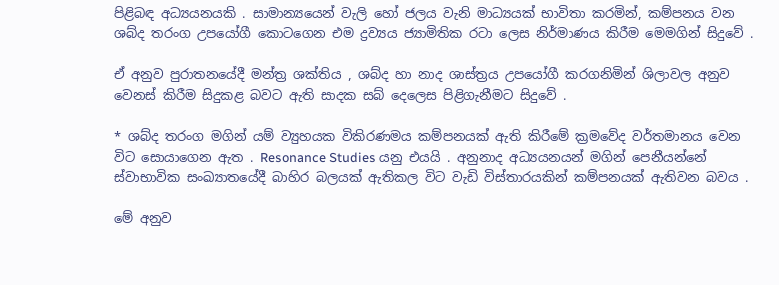පිළිබඳ අධ්‍යයනයකි . සාමාන්‍යයෙන් වැලි හෝ ජලය වැනි මාධ්‍යයක් භාවිතා කරමින්, කම්පනය වන ශබ්ද තරංග උපයෝගී කොටගෙන එම ද්‍රව්‍යය ජ්‍යාමිතික රටා ලෙස නිර්මාණය කිරීම මෙමගින් සිදුවේ .

ඒ අනුව පුරාතනයේදී මන්ත්‍ර ශක්තිය , ශබ්ද හා නාද ශාස්ත්‍රය උපයෝගී කරගනිමින් ශිලාවල අනුව වෙනස් කිරීම සිදුකළ බවට ඇති සාදක සබ් දෙලෙස පිළිගැනීමට සිදුවේ .

* ශබ්ද තරංග මගින් යම් ව්‍යුහයක විකිරණමය කම්පනයක් ඇති කිරීමේ ක්‍රමවේද වර්තමානය වෙන විට සොයාගෙන ඇත . Resonance Studies යනු එයයි . අනුනාද අධ්‍යයනයන් මගින් පෙනීයන්නේ ස්වාභාවික සංඛ්‍යාතයේදී බාහිර බලයක් ඇතිකල විට වැඩි විස්තාරයකින් කම්පනයක් ඇතිවන බවය .

මේ අනුව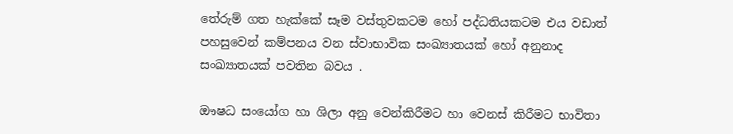තේරුම් ගත හැක්කේ සෑම වස්තුවකටම හෝ පද්ධතියකටම එය වඩාත් පහසුවෙන් කම්පනය වන ස්වාභාවික සංඛ්‍යාතයක් හෝ අනුනාද සංඛ්‍යාතයක් පවතින බවය .

ඖෂධ සංයෝග හා ශිලා අනු වෙන්කිරීමට හා වෙනස් කිරීමට භාවිතා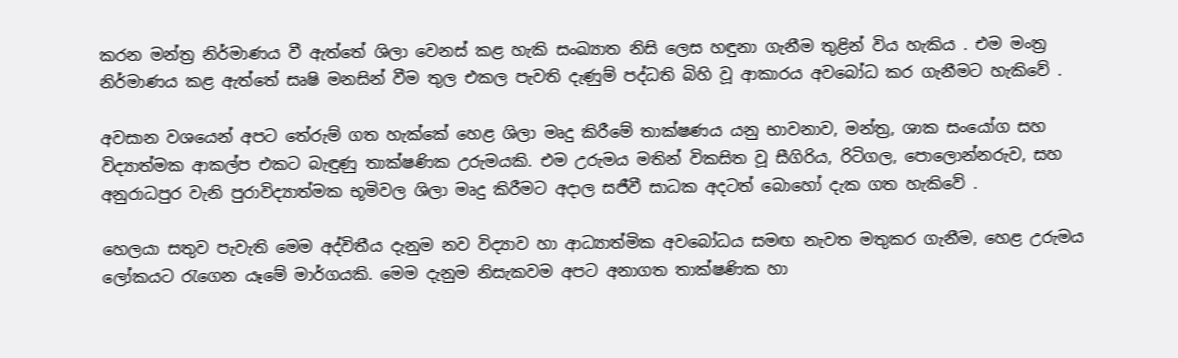කරන මන්ත්‍ර නිර්මාණය වී ඇත්තේ ශිලා වෙනස් කළ හැකි සංඛ්‍යාත නිසි ලෙස හඳුනා ගැනීම තුළින් විය හැකිය . එම මංත්‍ර නිර්මාණය කළ ඇත්තේ සෘෂි මනසින් වීම තුල එකල පැවති දැණුම් පද්ධති බිහි වූ ආකාරය අවබෝධ කර ගැනීමට හැකිවේ .

අවසාන වශයෙන් අපට තේරුම් ගත හැක්කේ හෙළ ශිලා මෘදු කිරීමේ තාක්ෂණය යනු භාවනාව, මන්ත්‍ර, ශාක සංයෝග සහ විද්‍යාත්මක ආකල්ප එකට බැඳුණු තාක්ෂණික උරුමයකි. එම උරුමය මතින් විකසිත වූ සීගිරිය, රිටිගල, පොලොන්නරුව, සහ අනුරාධපුර වැනි පුරාවිද්‍යාත්මක භූමිවල ශිලා මෘදු කිරීමට අදාල සජීවී සාධක අදටත් බොහෝ දැක ගත හැකිවේ .

හෙලයා සතුව පැවැති මෙම අද්විතීය දැනුම නව විද්‍යාව හා ආධ්‍යාත්මික අවබෝධය සමඟ නැවත මතුකර ගැනීම, හෙළ උරුමය ලෝකයට රැගෙන යෑමේ මාර්ගයකි. මෙම දැනුම නිසැකවම අපට අනාගත තාක්ෂණික හා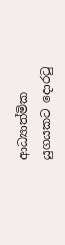ආධ්‍යාත්මික යුගයකට දොරටු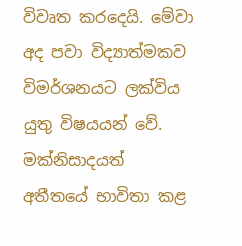විවෘත කරදෙයි. මේවා අද පවා විද්‍යාත්මකව විමර්ශනයට ලක්විය යුතු විෂයයන් වේ. මක්නිසාදයත් අතීතයේ භාවිතා කළ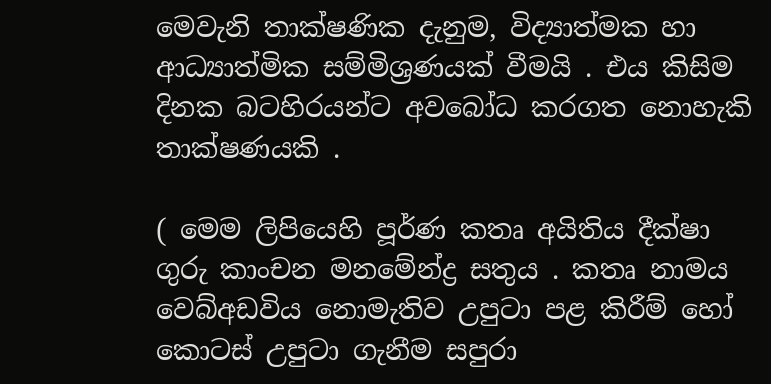මෙවැනි තාක්ෂණික දැනුම, විද්‍යාත්මක හා ආධ්‍යාත්මික සම්මිශ්‍රණයක් වීමයි . එය කිසිම දිනක බටහිරයන්ට අවබෝධ කරගත නොහැකි තාක්ෂණයකි .

( මෙම ලිපියෙහි පූර්ණ කතෘ අයිතිය දීක්ෂා ගුරු කාංචන මනමේන්ද්‍ර සතුය . කතෘ නාමය වෙබ්අඩවිය නොමැතිව උපුටා පළ කිරීම් හෝ කොටස් උපුටා ගැනීම සපුරා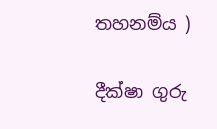තහනම්ය )

දීක්ෂා ගුරු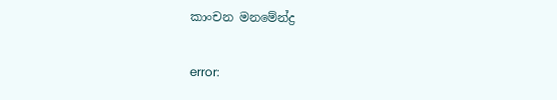කාංචන මනමේන්ද්‍ර

error: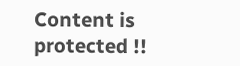Content is protected !!